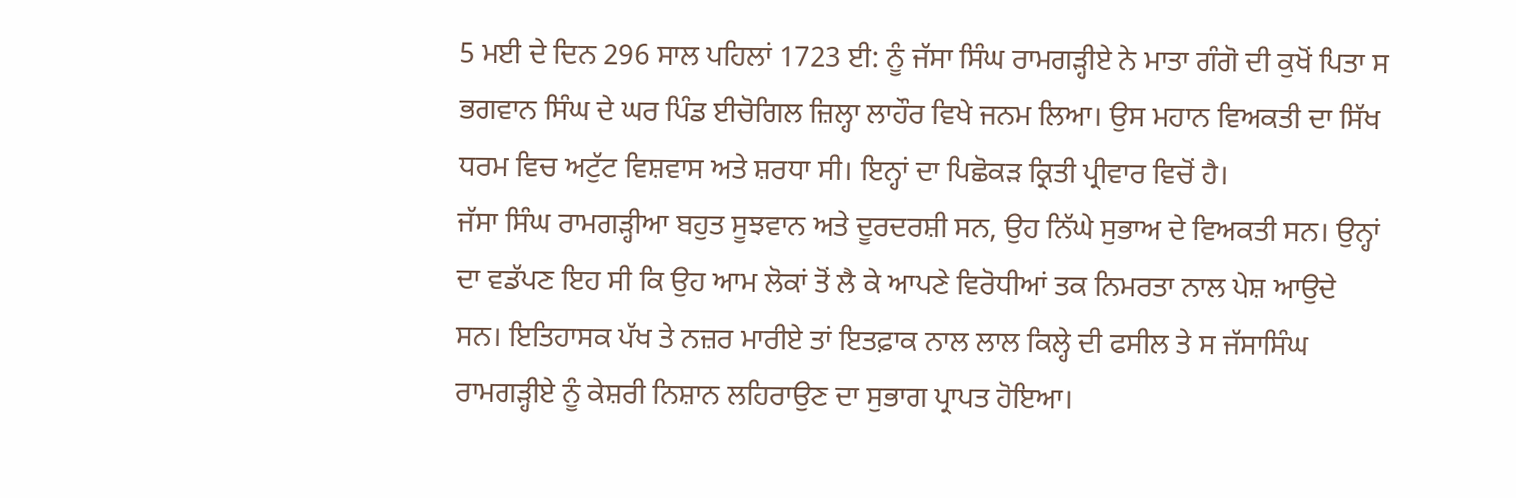5 ਮਈ ਦੇ ਦਿਨ 296 ਸਾਲ ਪਹਿਲਾਂ 1723 ਈ: ਨੂੰ ਜੱਸਾ ਸਿੰਘ ਰਾਮਗੜ੍ਹੀਏ ਨੇ ਮਾਤਾ ਗੰਗੋ ਦੀ ਕੁਖੋਂ ਪਿਤਾ ਸ ਭਗਵਾਨ ਸਿੰਘ ਦੇ ਘਰ ਪਿੰਡ ਈਚੋਗਿਲ ਜ਼ਿਲ੍ਹਾ ਲਾਹੌਰ ਵਿਖੇ ਜਨਮ ਲਿਆ। ਉਸ ਮਹਾਨ ਵਿਅਕਤੀ ਦਾ ਸਿੱਖ ਧਰਮ ਵਿਚ ਅਟੁੱਟ ਵਿਸ਼ਵਾਸ ਅਤੇ ਸ਼ਰਧਾ ਸੀ। ਇਨ੍ਹਾਂ ਦਾ ਪਿਛੋਕੜ ਕ੍ਰਿਤੀ ਪ੍ਰੀਵਾਰ ਵਿਚੋਂ ਹੈ।
ਜੱਸਾ ਸਿੰਘ ਰਾਮਗੜ੍ਹੀਆ ਬਹੁਤ ਸੂਝਵਾਨ ਅਤੇ ਦੂਰਦਰਸ਼ੀ ਸਨ, ਉਹ ਨਿੱਘੇ ਸੁਭਾਅ ਦੇ ਵਿਅਕਤੀ ਸਨ। ਉਨ੍ਹਾਂ ਦਾ ਵਡੱਪਣ ਇਹ ਸੀ ਕਿ ਉਹ ਆਮ ਲੋਕਾਂ ਤੋਂ ਲੈ ਕੇ ਆਪਣੇ ਵਿਰੋਧੀਆਂ ਤਕ ਨਿਮਰਤਾ ਨਾਲ ਪੇਸ਼ ਆਉਦੇ ਸਨ। ਇਤਿਹਾਸਕ ਪੱਖ ਤੇ ਨਜ਼ਰ ਮਾਰੀਏ ਤਾਂ ਇਤਫ਼ਾਕ ਨਾਲ ਲਾਲ ਕਿਲ੍ਹੇ ਦੀ ਫਸੀਲ ਤੇ ਸ ਜੱਸਾਸਿੰਘ ਰਾਮਗੜ੍ਹੀਏ ਨੂੰ ਕੇਸ਼ਰੀ ਨਿਸ਼ਾਨ ਲਹਿਰਾਉਣ ਦਾ ਸੁਭਾਗ ਪ੍ਰਾਪਤ ਹੋਇਆ।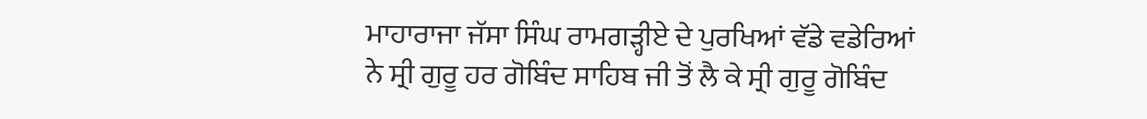ਮਾਹਾਰਾਜਾ ਜੱਸਾ ਸਿੰਘ ਰਾਮਗੜ੍ਹੀਏ ਦੇ ਪੁਰਖਿਆਂ ਵੱਡੇ ਵਡੇਰਿਆਂ ਨੇ ਸ੍ਰੀ ਗੁਰੂ ਹਰ ਗੋਬਿੰਦ ਸਾਹਿਬ ਜੀ ਤੋਂ ਲੈ ਕੇ ਸ੍ਰੀ ਗੁਰੂ ਗੋਬਿੰਦ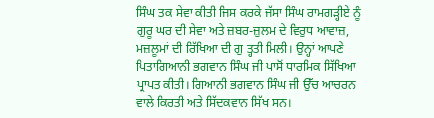ਸਿੰਘ ਤਕ ਸੇਵਾ ਕੀਤੀ ਜਿਸ ਕਰਕੇ ਜੱਸਾ ਸਿੰਘ ਰਾਮਗੜ੍ਹੀਏ ਨੂੰ ਗੁਰੂ ਘਰ ਦੀ ਸੇਵਾ ਅਤੇ ਜ਼ਬਰ-ਜ਼ੁਲਮ ਦੇ ਵਿਰੁਧ ਆਵਾਜ਼, ਮਜ਼ਲੂਮਾਂ ਦੀ ਰਿੱਖਿਆ ਦੀ ਗੁ ਤ੍ਹਤੀ ਮਿਲੀ। ਉਨ੍ਹਾਂ ਆਪਣੇ ਪਿਤਾਗਿਆਨੀ ਭਗਵਾਨ ਸਿੰਘ ਜੀ ਪਾਸੋਂ ਧਾਰਮਿਕ ਸਿੱਖਿਆ ਪ੍ਰਾਪਤ ਕੀਤੀ। ਗਿਆਨੀ ਭਗਵਾਨ ਸਿੰਘ ਜੀ ਉੱਚ ਆਚਰਨ ਵਾਲੇ ਕਿਰਤੀ ਅਤੇ ਸਿੱਦਕਵਾਨ ਸਿੱਖ ਸਨ।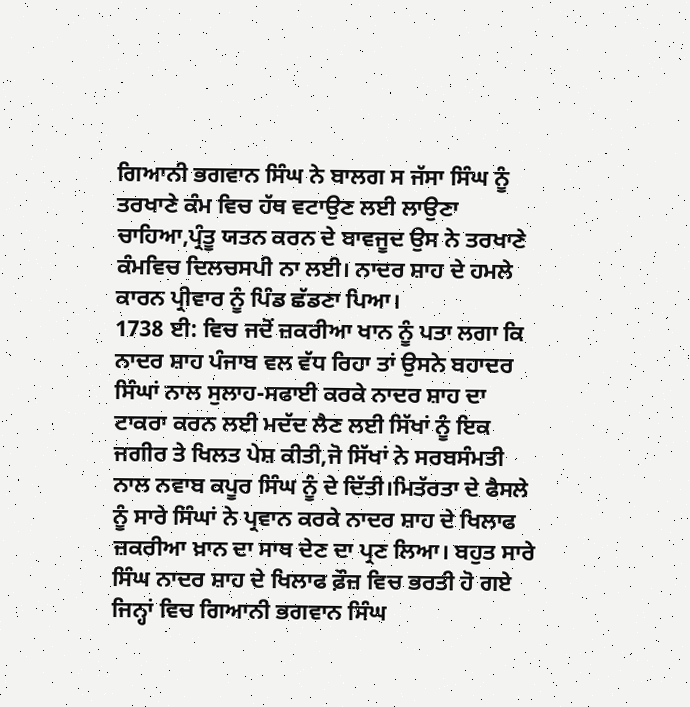ਗਿਆਨੀ ਭਗਵਾਨ ਸਿੰਘ ਨੇ ਬਾਲਗ ਸ ਜੱਸਾ ਸਿੰਘ ਨੂੰ ਤਰਖਾਣੇ ਕੰਮ ਵਿਚ ਹੱਥ ਵਟਾਉਣ ਲਈ ਲਾਉਣਾ ਚਾਹਿਆ,ਪ੍ਰੰਤੂ ਯਤਨ ਕਰਨ ਦੇ ਬਾਵਜੂਦ ਉਸ ਨੇ ਤਰਖਾਣੇ ਕੰਮਵਿਚ ਦਿਲਚਸਪੀ ਨਾ ਲਈ। ਨਾਦਰ ਸ਼ਾਹ ਦੇ ਹਮਲੇ ਕਾਰਨ ਪ੍ਰੀਵਾਰ ਨੂੰ ਪਿੰਡ ਛੱਡਣਾ ਪਿਆ।
1738 ਈ: ਵਿਚ ਜਦੋਂ ਜ਼ਕਰੀਆ ਖਾਨ ਨੂੰ ਪਤਾ ਲਗਾ ਕਿ ਨਾਦਰ ਸ਼ਾਹ ਪੰਜਾਬ ਵਲ ਵੱਧ ਰਿਹਾ ਤਾਂ ਉਸਨੇ ਬਹਾਦਰ ਸਿੰਘਾਂ ਨਾਲ ਸੁਲਾਹ-ਸਫਾਈ ਕਰਕੇ ਨਾਦਰ ਸ਼ਾਹ ਦਾ ਟਾਕਰਾ ਕਰਨ ਲਈ ਮਦੱਦ ਲੈਣ ਲਈ ਸਿੱਖਾਂ ਨੂੰ ਇਕ ਜਗੀਰ ਤੇ ਖਿਲਤ ਪੇਸ਼ ਕੀਤੀ,ਜੋ ਸਿੱਖਾਂ ਨੇ ਸਰਬਸੰਮਤੀ ਨਾਲ ਨਵਾਬ ਕਪੂਰ ਸਿੰਘ ਨੂੰ ਦੇ ਦਿੱਤੀ।ਮਿਤੱਰਤਾ ਦੇ ਫੈਸਲੇ ਨੂੰ ਸਾਰੇ ਸਿੰਘਾਂ ਨੇ ਪ੍ਰਵਾਨ ਕਰਕੇ ਨਾਦਰ ਸ਼ਾਹ ਦੇ ਖਿਲਾਫ ਜ਼ਕਰੀਆ ਖ਼ਾਨ ਦਾ ਸਾਥ ਦੇਣ ਦਾ ਪ੍ਰਣ ਲਿਆ। ਬਹੁਤ ਸਾਰੇ ਸਿੰਘ ਨਾਦਰ ਸ਼ਾਹ ਦੇ ਖਿਲਾਫ ਫ਼ੌਜ਼ ਵਿਚ ਭਰਤੀ ਹੋ ਗਏ ਜਿਨ੍ਹਾਂ ਵਿਚ ਗਿਆਨੀ ਭਗਵਾਨ ਸਿੰਘ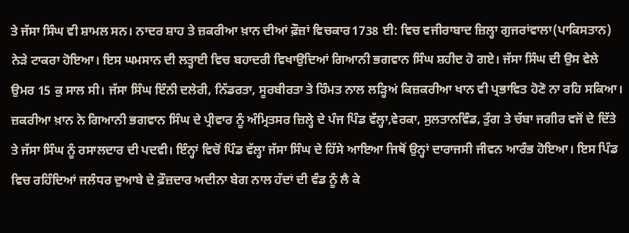ਤੇ ਜੱਸਾ ਸਿੰਘ ਵੀ ਸ਼ਾਮਲ ਸਨ। ਨਾਦਰ ਸ਼ਾਹ ਤੇ ਜ਼ਕਰੀਆ ਖ਼ਾਨ ਦੀਆਂ ਫ਼ੌਜ਼ਾਂ ਵਿਚਕਾਰ1738 ਈ: ਵਿਚ ਵਜੀਰਾਬਾਦ ਜ਼ਿਲ੍ਹਾ ਗੁਜਰਾਂਵਾਲਾ(ਪਾਕਿਸਤਾਨ) ਨੇੜੇ ਟਾਕਰਾ ਹੋਇਆ। ਇਸ ਘਮਸਾਨ ਦੀ ਲਤ੍ਹਾਈ ਵਿਚ ਬਹਾਦਰੀ ਵਿਖਾਉਦਿਆਂ ਗਿਆਨੀ ਭਗਵਾਨ ਸਿੰਘ ਸ਼ਹੀਦ ਹੋ ਗਏ। ਜੱਸਾ ਸਿੰਘ ਦੀ ਉਸ ਵੇਲੇ ਉਮਰ 15 ਕੁ ਸਾਲ ਸੀ। ਜੱਸਾ ਸਿੰਘ ਇੰਨੀ ਦਲੇਰੀ, ਨਿੱਡਰਤਾ, ਸੂਰਬੀਰਤਾ ਤੇ ਹਿੰਮਤ ਨਾਲ ਲੜ੍ਹਿਅਂ ਕਿਜ਼ਕਰੀਆ ਖਾਨ ਵੀ ਪ੍ਰਭਾਵਿਤ ਹੋਣੋ ਨਾ ਰਹਿ ਸਕਿਆ। ਜ਼ਕਰੀਆ ਖ਼ਾਨ ਨੇ ਗਿਆਨੀ ਭਗਵਾਨ ਸਿੰਘ ਦੇ ਪ੍ਰੀਵਾਰ ਨੂੰ ਅੰਮ੍ਰਿਤਸਰ ਜ਼ਿਲ੍ਹੇ ਦੇ ਪੰਜ ਪਿੰਡ ਵੱਲ੍ਹਾ,ਵੇਰਕਾ, ਸੁਲਤਾਨਵਿੰਡ, ਤੁੰਗ ਤੇ ਚੱਬਾ ਜਗੀਰ ਵਜੋਂ ਦੇ ਦਿੱਤੇ ਤੇ ਜੱਸਾ ਸਿੰਘ ਨੂੰ ਰਸਾਲਦਾਰ ਦੀ ਪਦਵੀ। ਇੰਨ੍ਹਾਂ ਵਿਚੋਂ ਪਿੰਡ ਵੱਲ੍ਹਾ ਜੱਸਾ ਸਿੰਘ ਦੇ ਹਿੱਸੇ ਆਇਆ ਜਿਥੋਂ ਉਨ੍ਹਾਂ ਦਾਰਾਜਸੀ ਜੀਵਨ ਆਰੰਭ ਹੋਇਆ। ਇਸ ਪਿੰਡ ਵਿਚ ਰਹਿੰਦਿਆਂ ਜਲੰਧਰ ਦੁਆਬੇ ਦੇ ਫ਼ੌਜ਼ਦਾਰ ਅਦੀਨਾ ਬੇਗ ਨਾਲ ਹੱਦਾਂ ਦੀ ਵੰਡ ਨੂੰ ਲੈ ਕੇ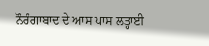ਨੌਰੰਗਾਬਾਦ ਦੇ ਆਸ ਪਾਸ ਲਤ੍ਹਾਈ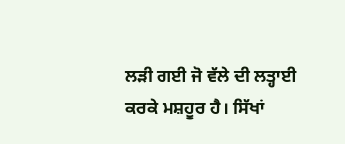ਲੜੀ ਗਈ ਜੋ ਵੱਲੇ ਦੀ ਲਤ੍ਹਾਈ ਕਰਕੇ ਮਸ਼ਹੂਰ ਹੈ। ਸਿੱਖਾਂ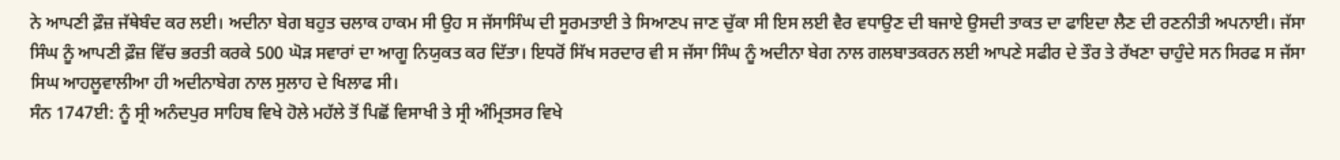ਨੇ ਆਪਣੀ ਫ਼ੌਜ਼ ਜੱਥੇਬੰਦ ਕਰ ਲਈ। ਅਦੀਨਾ ਬੇਗ ਬਹੁਤ ਚਲਾਕ ਹਾਕਮ ਸੀ ਉਹ ਸ ਜੱਸਾਸਿੰਘ ਦੀ ਸੂਰਮਤਾਈ ਤੇ ਸਿਆਣਪ ਜਾਣ ਚੁੱਕਾ ਸੀ ਇਸ ਲਈ ਵੈਰ ਵਧਾਉਣ ਦੀ ਬਜਾਏ ਉਸਦੀ ਤਾਕਤ ਦਾ ਫਾਇਦਾ ਲੈਣ ਦੀ ਰਣਨੀਤੀ ਅਪਨਾਈ। ਜੱਸਾ ਸਿੰਘ ਨੂੰ ਆਪਣੀ ਫ਼ੌਜ਼ ਵਿੱਚ ਭਰਤੀ ਕਰਕੇ 500 ਘੋੜ ਸਵਾਰਾਂ ਦਾ ਆਗੂ ਨਿਯੁਕਤ ਕਰ ਦਿੱਤਾ। ਇਧਰੋਂ ਸਿੱਖ ਸਰਦਾਰ ਵੀ ਸ ਜੱਸਾ ਸਿੰਘ ਨੂੰ ਅਦੀਨਾ ਬੇਗ ਨਾਲ ਗਲਬਾਤਕਰਨ ਲਈ ਆਪਣੇ ਸਫੀਰ ਦੇ ਤੌਰ ਤੇ ਰੱਖਣਾ ਚਾਹੁੰਦੇ ਸਨ ਸਿਰਫ ਸ ਜੱਸਾ ਸਿਘ ਆਹਲੂਵਾਲੀਆ ਹੀ ਅਦੀਨਾਬੇਗ ਨਾਲ ਸੁਲਾਹ ਦੇ ਖਿਲਾਫ ਸੀ।
ਸੰਨ 1747ਈ: ਨੂੰ ਸ੍ਰੀ ਅਨੰਦਪੁਰ ਸਾਹਿਬ ਵਿਖੇ ਹੋਲੇ ਮਹੱਲੇ ਤੋਂ ਪਿਛੋਂ ਵਿਸਾਖੀ ਤੇ ਸ੍ਰੀ ਅੰਮ੍ਰਿਤਸਰ ਵਿਖੇ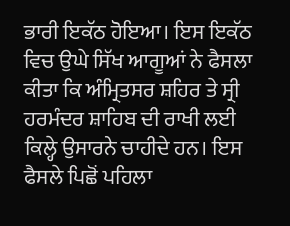ਭਾਰੀ ਇਕੱਠ ਹੋਇਆ। ਇਸ ਇਕੱਠ ਵਿਚ ਉਘੇ ਸਿੱਖ ਆਗੂਆਂ ਨੇ ਫੈਸਲਾ ਕੀਤਾ ਕਿ ਅੰਮ੍ਰਿਤਸਰ ਸ਼ਹਿਰ ਤੇ ਸ੍ਰੀ ਹਰਮੰਦਰ ਸ਼ਾਹਿਬ ਦੀ ਰਾਖੀ ਲਈ ਕਿਲ੍ਹੇ ਉਸਾਰਨੇ ਚਾਹੀਦੇ ਹਨ। ਇਸ ਫੈਸਲੇ ਪਿਛੋਂ ਪਹਿਲਾ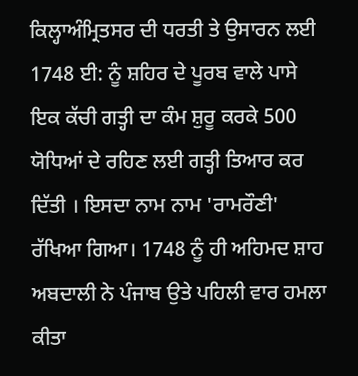ਕਿਲ੍ਹਾਅੰਮ੍ਰਿਤਸਰ ਦੀ ਧਰਤੀ ਤੇ ਉਸਾਰਨ ਲਈ 1748 ਈ: ਨੂੰ ਸ਼ਹਿਰ ਦੇ ਪੂਰਬ ਵਾਲੇ ਪਾਸੇ ਇਕ ਕੱਚੀ ਗਤ੍ਹੀ ਦਾ ਕੰਮ ਸ਼ੁਰੂ ਕਰਕੇ 500 ਯੋਧਿਆਂ ਦੇ ਰਹਿਣ ਲਈ ਗਤ੍ਹੀ ਤਿਆਰ ਕਰ ਦਿੱਤੀ । ਇਸਦਾ ਨਾਮ ਨਾਮ 'ਰਾਮਰੌਣੀ' ਰੱਖਿਆ ਗਿਆ। 1748 ਨੂੰ ਹੀ ਅਹਿਮਦ ਸ਼ਾਹ ਅਬਦਾਲੀ ਨੇ ਪੰਜਾਬ ਉਤੇ ਪਹਿਲੀ ਵਾਰ ਹਮਲਾ ਕੀਤਾ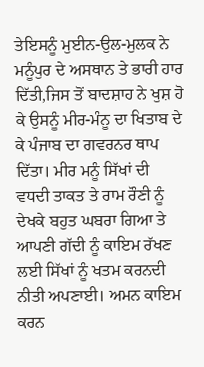ਤੇਇਸਨੂੰ ਮੁਈਨ-ਉਲ-ਮੁਲਕ ਨੇ ਮਨੂੰਪੁਰ ਦੇ ਅਸਥਾਨ ਤੇ ਭਾਰੀ ਹਾਰ ਦਿੱਤੀ,ਜਿਸ ਤੋਂ ਬਾਦਸ਼ਾਹ ਨੇ ਖੁਸ਼ ਹੋ ਕੇ ਉਸਨੂੰ ਮੀਰ-ਮੰਨੂ ਦਾ ਖਿਤਾਬ ਦੇ ਕੇ ਪੰਜਾਬ ਦਾ ਗਵਰਨਰ ਥਾਪ ਦਿੱਤਾ। ਮੀਰ ਮਨੂੰ ਸਿੱਖਾਂ ਦੀ ਵਧਦੀ ਤਾਕਤ ਤੇ ਰਾਮ ਰੌਣੀ ਨੂੰ ਦੇਖਕੇ ਬਹੁਤ ਘਬਰਾ ਗਿਆ ਤੇ ਆਪਣੀ ਗੱਦੀ ਨੂੰ ਕਾਇਮ ਰੱਖਣ ਲਈ ਸਿੱਖਾਂ ਨੂੰ ਖਤਮ ਕਰਨਦੀ ਨੀਤੀ ਅਪਣਾਈ। ਅਮਨ ਕਾਇਮ ਕਰਨ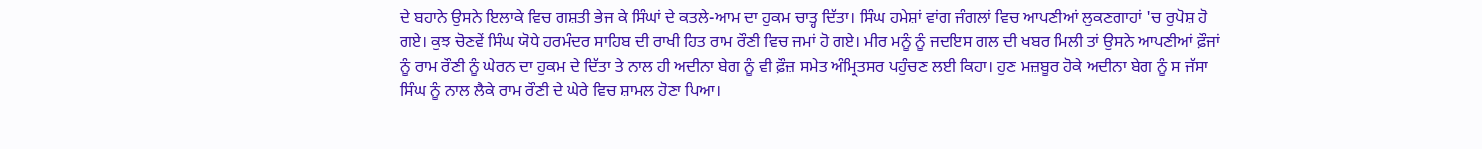ਦੇ ਬਹਾਨੇ ਉਸਨੇ ਇਲਾਕੇ ਵਿਚ ਗਸ਼ਤੀ ਭੇਜ ਕੇ ਸਿੰਘਾਂ ਦੇ ਕਤਲੇ-ਆਮ ਦਾ ਹੁਕਮ ਚਾਤ੍ਹ ਦਿੱਤਾ। ਸਿੰਘ ਹਮੇਸ਼ਾਂ ਵਾਂਗ ਜੰਗਲਾਂ ਵਿਚ ਆਪਣੀਆਂ ਲੁਕਣਗਾਹਾਂ 'ਚ ਰੁਪੋਸ਼ ਹੋ ਗਏ। ਕੁਝ ਚੋਣਵੇਂ ਸਿੰਘ ਯੋਧੇ ਹਰਮੰਦਰ ਸਾਹਿਬ ਦੀ ਰਾਖੀ ਹਿਤ ਰਾਮ ਰੌਣੀ ਵਿਚ ਜਮਾਂ ਹੋ ਗਏ। ਮੀਰ ਮਨੂੰ ਨੂੰ ਜਦਇਸ ਗਲ ਦੀ ਖਬਰ ਮਿਲੀ ਤਾਂ ਉਸਨੇ ਆਪਣੀਆਂ ਫ਼ੌਜਾਂ ਨੂੰ ਰਾਮ ਰੌਣੀ ਨੂੰ ਘੇਰਨ ਦਾ ਹੁਕਮ ਦੇ ਦਿੱਤਾ ਤੇ ਨਾਲ ਹੀ ਅਦੀਨਾ ਬੇਗ ਨੂੰ ਵੀ ਫ਼ੌਜ਼ ਸਮੇਤ ਅੰਮ੍ਰਿਤਸਰ ਪਹੁੰਚਣ ਲਈ ਕਿਹਾ। ਹੁਣ ਮਜ਼ਬੂਰ ਹੋਕੇ ਅਦੀਨਾ ਬੇਗ ਨੂੰ ਸ ਜੱਸਾ ਸਿੰਘ ਨੂੰ ਨਾਲ ਲੈਕੇ ਰਾਮ ਰੌਣੀ ਦੇ ਘੇਰੇ ਵਿਚ ਸ਼ਾਮਲ ਹੋਣਾ ਪਿਆ।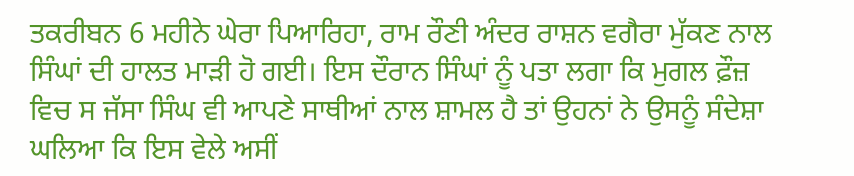ਤਕਰੀਬਨ 6 ਮਹੀਨੇ ਘੇਰਾ ਪਿਆਰਿਹਾ, ਰਾਮ ਰੌਣੀ ਅੰਦਰ ਰਾਸ਼ਨ ਵਗੈਰਾ ਮੁੱਕਣ ਨਾਲ ਸਿੰਘਾਂ ਦੀ ਹਾਲਤ ਮਾੜੀ ਹੋ ਗਈ। ਇਸ ਦੌਰਾਨ ਸਿੰਘਾਂ ਨੂੰ ਪਤਾ ਲਗਾ ਕਿ ਮੁਗਲ ਫ਼ੌਜ਼ ਵਿਚ ਸ ਜੱਸਾ ਸਿੰਘ ਵੀ ਆਪਣੇ ਸਾਥੀਆਂ ਨਾਲ ਸ਼ਾਮਲ ਹੈ ਤਾਂ ਉਹਨਾਂ ਨੇ ਉਸਨੂੰ ਸੰਦੇਸ਼ਾ ਘਲਿਆ ਕਿ ਇਸ ਵੇਲੇ ਅਸੀਂ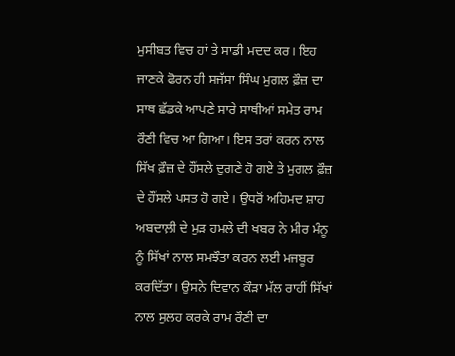ਮੁਸੀਬਤ ਵਿਚ ਹਾਂ ਤੇ ਸਾਡੀ ਮਦਦ ਕਰ। ਇਹ ਜਾਣਕੇ ਫੋਰਨ ਹੀ ਸਜੱਸਾ ਸਿੰਘ ਮੁਗਲ ਫ਼ੌਜ਼ ਦਾ ਸਾਥ ਛੱਡਕੇ ਆਪਣੇ ਸਾਰੇ ਸਾਥੀਆਂ ਸਮੇਤ ਰਾਮ ਰੌਣੀ ਵਿਚ ਆ ਗਿਆ। ਇਸ ਤਰਾਂ ਕਰਨ ਨਾਲ ਸਿੱਖ ਫ਼ੌਜ਼ ਦੇ ਹੌਂਸਲੇ ਦੁਗਣੇ ਹੋ ਗਏ ਤੇ ਮੁਗਲ ਫ਼ੌਜ਼ ਦੇ ਹੌਂਸਲੇ ਪਸਤ ਹੋ ਗਏ। ਉਧਰੋਂ ਅਹਿਮਦ ਸ਼ਾਹ ਅਬਦਾਲ਼ੀ ਦੇ ਮੁੜ ਹਮਲੇ ਦੀ ਖਬਰ ਨੇ ਮੀਰ ਮੰਨੂ ਨੂੰ ਸਿੱਖਾਂ ਨਾਲ ਸਮਝੌਤਾ ਕਰਨ ਲਈ ਮਜਬੂਰ ਕਰਦਿੱਤਾ। ਉਸਨੇ ਦਿਵਾਨ ਕੌੜਾ ਮੱਲ ਰਾਹੀਂ ਸਿੱਖਾਂ ਨਾਲ ਸੁਲਹ ਕਰਕੇ ਰਾਮ ਰੌਣੀ ਦਾ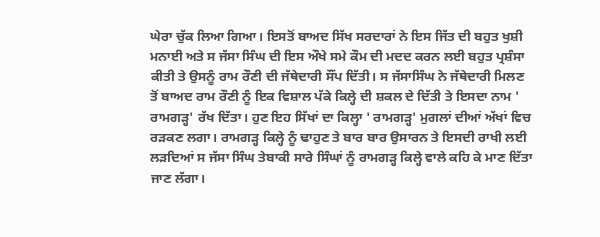ਘੇਰਾ ਚੁੱਕ ਲਿਆ ਗਿਆ। ਇਸਤੋਂ ਬਾਅਦ ਸਿੱਖ ਸਰਦਾਰਾਂ ਨੇ ਇਸ ਜਿੱਤ ਦੀ ਬਹੁਤ ਖੁਸ਼ੀ ਮਨਾਈ ਅਤੇ ਸ ਜੱਸਾ ਸਿੰਘ ਦੀ ਇਸ ਔਖੇ ਸਮੇ ਕੌਮ ਦੀ ਮਦਦ ਕਰਨ ਲਈ ਬਹੁਤ ਪ੍ਰਸ਼ੰਸਾ ਕੀਤੀ ਤੇ ਉਸਨੂੰ ਰਾਮ ਰੌਣੀ ਦੀ ਜੱਥੇਦਾਰੀ ਸੌਂਪ ਦਿੱਤੀ। ਸ ਜੱਸਾਸਿੰਘ ਨੇ ਜੱਥੇਦਾਰੀ ਮਿਲਣ ਤੋਂ ਬਾਅਦ ਰਾਮ ਰੌਣੀ ਨੂੰ ਇਕ ਵਿਸ਼ਾਲ ਪੱਕੇ ਕਿਲ੍ਹੇ ਦੀ ਸ਼ਕਲ ਦੇ ਦਿੱਤੀ ਤੇ ਇਸਦਾ ਨਾਮ ' ਰਾਮਗੜ੍ਹ' ਰੱਖ ਦਿੱਤਾ। ਹੁਣ ਇਹ ਸਿੱਖਾਂ ਦਾ ਕਿਲ੍ਹਾ ' ਰਾਮਗੜ੍ਹ' ਮੁਗਲਾਂ ਦੀਆਂ ਅੱਖਾਂ ਵਿਚ ਰੜਕਣ ਲਗਾ। ਰਾਮਗੜ੍ਹ ਕਿਲ੍ਹੇ ਨੂੰ ਢਾਹੁਣ ਤੇ ਬਾਰ ਬਾਰ ਉਸਾਰਨ ਤੇ ਇਸਦੀ ਰਾਖੀ ਲਈ ਲੜਦਿਆਂ ਸ ਜੱਸਾ ਸਿੰਘ ਤੇਬਾਕੀ ਸਾਰੇ ਸਿੰਘਾਂ ਨੂੰ ਰਾਮਗੜ੍ਹ ਕਿਲ੍ਹੇ ਵਾਲੇ ਕਹਿ ਕੇ ਮਾਣ ਦਿੱਤਾ ਜਾਣ ਲੱਗਾ।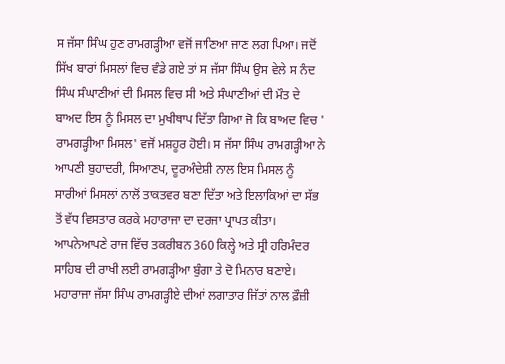ਸ ਜੱਸਾ ਸਿੰਘ ਹੁਣ ਰਾਮਗੜ੍ਹੀਆ ਵਜੋਂ ਜਾਣਿਆ ਜਾਣ ਲਗ ਪਿਆ। ਜਦੋਂ ਸਿੱਖ ਬਾਰਾਂ ਮਿਸਲਾਂ ਵਿਚ ਵੰਡੇ ਗਏ ਤਾਂ ਸ ਜੱਸਾ ਸਿੰਘ ਉਸ ਵੇਲੇ ਸ ਨੰਦ ਸਿੰਘ ਸੰਘਾਣੀਆਂ ਦੀ ਮਿਸਲ ਵਿਚ ਸੀ ਅਤੇ ਸੰਘਾਣੀਆਂ ਦੀ ਮੌਤ ਦੇ ਬਾਅਦ ਇਸ ਨੂੰ ਮਿਸਲ ਦਾ ਮੁਖੀਥਾਪ ਦਿੱਤਾ ਗਿਆ ਜੋ ਕਿ ਬਾਅਦ ਵਿਚ ' ਰਾਮਗੜ੍ਹੀਆ ਮਿਸਲ' ਵਜੋਂ ਮਸ਼ਹੂਰ ਹੋਈ। ਸ ਜੱਸਾ ਸਿੰਘ ਰਾਮਗੜ੍ਹੀਆ ਨੇ ਆਪਣੀ ਬੁਹਾਦਰੀ, ਸਿਆਣਪ, ਦੂਰਅੰਦੇਸ਼ੀ ਨਾਲ ਇਸ ਮਿਸਲ ਨੂੰ ਸਾਰੀਆਂ ਮਿਸਲਾਂ ਨਾਲੋਂ ਤਾਕਤਵਰ ਬਣਾ ਦਿੱਤਾ ਅਤੇ ਇਲਾਕਿਆਂ ਦਾ ਸੱਭ ਤੋਂ ਵੱਧ ਵਿਸਤਾਰ ਕਰਕੇ ਮਹਾਰਾਜਾ ਦਾ ਦਰਜਾ ਪ੍ਰਾਪਤ ਕੀਤਾ। ਆਪਨੇਆਪਣੇ ਰਾਜ ਵਿੱਚ ਤਕਰੀਬਨ 360 ਕਿਲ੍ਹੇ ਅਤੇ ਸ੍ਰੀ ਹਰਿਮੰਦਰ ਸਾਹਿਬ ਦੀ ਰਾਖੀ ਲਈ ਰਾਮਗੜ੍ਹੀਆ ਬੁੰਗਾ ਤੇ ਦੋ ਮਿਨਾਰ ਬਣਾਏ। ਮਹਾਰਾਜਾ ਜੱਸਾ ਸਿੰਘ ਰਾਮਗੜ੍ਹੀਏ ਦੀਆਂ ਲਗਾਤਾਰ ਜਿੱਤਾਂ ਨਾਲ ਫ਼ੌਜ਼ੀ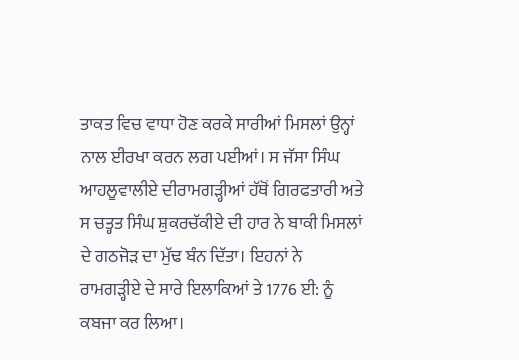ਤਾਕਤ ਵਿਚ ਵਾਧਾ ਹੋਣ ਕਰਕੇ ਸਾਰੀਆਂ ਮਿਸਲਾਂ ਉਨ੍ਹਾਂ ਨਾਲ ਈਰਖਾ ਕਰਨ ਲਗ ਪਈਆਂ। ਸ ਜੱਸਾ ਸਿੰਘ ਆਹਲੂਵਾਲੀਏ ਦੀਰਾਮਗੜ੍ਹੀਆਂ ਹੱਥੋਂ ਗਿਰਫਤਾਰੀ ਅਤੇ ਸ ਚਤ੍ਹਤ ਸਿੰਘ ਸ਼ੁਕਰਚੱਕੀਏ ਦੀ ਹਾਰ ਨੇ ਬਾਕੀ ਮਿਸਲਾਂ ਦੇ ਗਠਜੋੜ ਦਾ ਮੁੱਢ ਬੰਨ ਦਿੱਤਾ। ਇਹਨਾਂ ਨੇ ਰਾਮਗੜ੍ਹੀਏ ਦੇ ਸਾਰੇ ਇਲਾਕਿਆਂ ਤੇ 1776 ਈ: ਨੂੰ ਕਬਜਾ ਕਰ ਲਿਆ।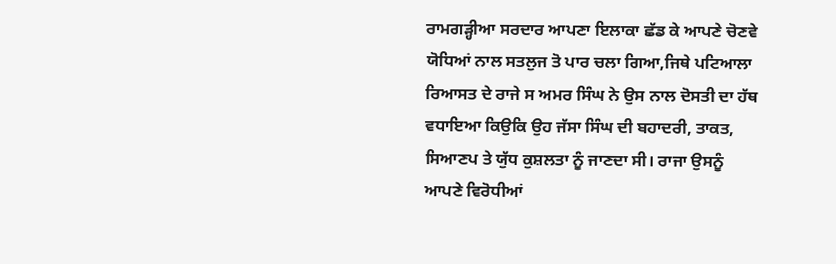ਰਾਮਗੜ੍ਹੀਆ ਸਰਦਾਰ ਆਪਣਾ ਇਲਾਕਾ ਛੱਡ ਕੇ ਆਪਣੇ ਚੋਣਵੇ ਯੋਧਿਆਂ ਨਾਲ ਸਤਲੁਜ ਤੋ ਪਾਰ ਚਲਾ ਗਿਆ,ਜਿਥੇ ਪਟਿਆਲਾ ਰਿਆਸਤ ਦੇ ਰਾਜੇ ਸ ਅਮਰ ਸਿੰਘ ਨੇ ਉਸ ਨਾਲ ਦੋਸਤੀ ਦਾ ਹੱਥ ਵਧਾਇਆ ਕਿਉਕਿ ਉਹ ਜੱਸਾ ਸਿੰਘ ਦੀ ਬਹਾਦਰੀ, ਤਾਕਤ, ਸਿਆਣਪ ਤੇ ਯੁੱਧ ਕੁਸ਼ਲਤਾ ਨੂੰ ਜਾਣਦਾ ਸੀ। ਰਾਜਾ ਉਸਨੂੰ ਆਪਣੇ ਵਿਰੋਧੀਆਂ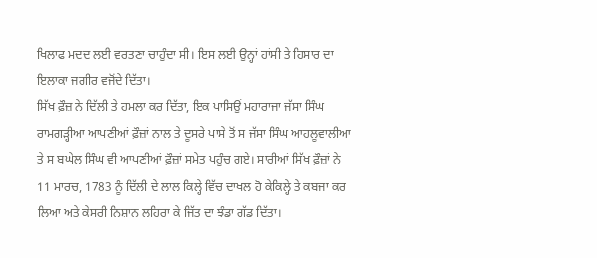ਖਿਲਾਫ ਮਦਦ ਲਈ ਵਰਤਣਾ ਚਾਹੁੰਦਾ ਸੀ। ਇਸ ਲਈ ਉਨ੍ਹਾਂ ਹਾਂਸੀ ਤੇ ਹਿਸਾਰ ਦਾ ਇਲਾਕਾ ਜਗੀਰ ਵਜੋਂਦੇ ਦਿੱਤਾ।
ਸਿੱਖ ਫ਼ੌਜ਼ ਨੇ ਦਿੱਲੀ ਤੇ ਹਮਲਾ ਕਰ ਦਿੱਤਾ, ਇਕ ਪਾਸਿਉਂ ਮਹਾਰਾਜਾ ਜੱਸਾ ਸਿੰਘ ਰਾਮਗੜ੍ਹੀਆ ਆਪਣੀਆਂ ਫ਼ੌਜ਼ਾਂ ਨਾਲ ਤੇ ਦੂਸਰੇ ਪਾਸੇ ਤੋਂ ਸ ਜੱਸਾ ਸਿੰਘ ਆਹਲੂਵਾਲੀਆ ਤੇ ਸ ਬਘੇਲ ਸਿੰਘ ਵੀ ਆਪਣੀਆਂ ਫ਼ੌਜ਼ਾਂ ਸਮੇਤ ਪਹੁੰਚ ਗਏ। ਸਾਰੀਆਂ ਸਿੱਖ ਫ਼ੌਜ਼ਾਂ ਨੇ 11 ਮਾਰਚ, 1783 ਨੂੰ ਦਿੱਲੀ ਦੇ ਲਾਲ ਕਿਲ੍ਹੇ ਵਿੱਚ ਦਾਖਲ ਹੋ ਕੇਕਿਲ੍ਹੇ ਤੇ ਕਬਜਾ ਕਰ ਲਿਆ ਅਤੇ ਕੇਸਰੀ ਨਿਸ਼ਾਨ ਲਹਿਰਾ ਕੇ ਜਿੱਤ ਦਾ ਝੰਡਾ ਗੱਡ ਦਿੱਤਾ।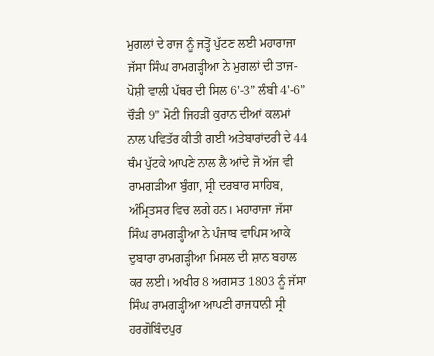ਮੁਗਲਾਂ ਦੇ ਰਾਜ ਨੂੰ ਜਤ੍ਹੋਂ ਪੁੱਟਣ ਲਈ ਮਹਾਰਾਜਾ ਜੱਸਾ ਸਿੰਘ ਰਾਮਗੜ੍ਹੀਆ ਨੇ ਮੁਗਲਾਂ ਦੀ ਤਾਜ-ਪੋਸ਼ੀ ਵਾਲੀ ਪੱਥਰ ਦੀ ਸਿਲ 6'-3” ਲੰਬੀ 4'-6” ਚੌੜੀ 9” ਮੋਟੀ ਜਿਹੜੀ ਕੁਰਾਨ ਦੀਆਂ ਕਲਮਾਂ ਨਾਲ ਪਵਿਤੱਰ ਕੀਤੀ ਗਈ ਅਤੇਬਾਰਾਂਦਰੀ ਦੇ 44 ਥੰਮ ਪੁੱਟਕੇ ਆਪਣੇ ਨਾਲ ਲੈ ਆਂਦੇ ਜੋ ਅੱਜ ਵੀ ਰਾਮਗੜੀਆ ਬੁੰਗਾ, ਸ੍ਰੀ ਦਰਬਾਰ ਸਾਹਿਬ, ਅੰਮ੍ਰਿਤਸਰ ਵਿਚ ਲਗੇ ਹਨ। ਮਹਾਰਾਜਾ ਜੱਸਾ ਸਿੰਘ ਰਾਮਗੜ੍ਹੀਆ ਨੇ ਪੰਜਾਬ ਵਾਪਿਸ ਆਕੇ ਦੁਬਾਰਾ ਰਾਮਗੜ੍ਹੀਆ ਮਿਸਲ ਦੀ ਸ਼ਾਨ ਬਹਾਲ ਕਰ ਲਈ। ਅਖੀਰ 8 ਅਗਸਤ 1803 ਨੂੰ ਜੱਸਾ ਸਿੰਘ ਰਾਮਗੜ੍ਹੀਆ ਆਪਣੀ ਰਾਜਧਾਨੀ ਸ੍ਰੀ ਹਰਗੋਬਿੰਦਪੁਰ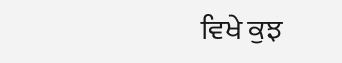ਵਿਖੇ ਕੁਝ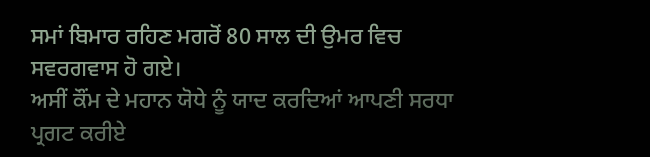ਸਮਾਂ ਬਿਮਾਰ ਰਹਿਣ ਮਗਰੋਂ 80 ਸਾਲ ਦੀ ਉਮਰ ਵਿਚ ਸਵਰਗਵਾਸ ਹੋ ਗਏ।
ਅਸੀਂ ਕੌਂਮ ਦੇ ਮਹਾਨ ਯੋਧੇ ਨੂੰ ਯਾਦ ਕਰਦਿਆਂ ਆਪਣੀ ਸਰਧਾ ਪ੍ਰਗਟ ਕਰੀਏ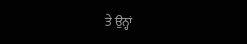ਤੇ ਉਨ੍ਹਾਂ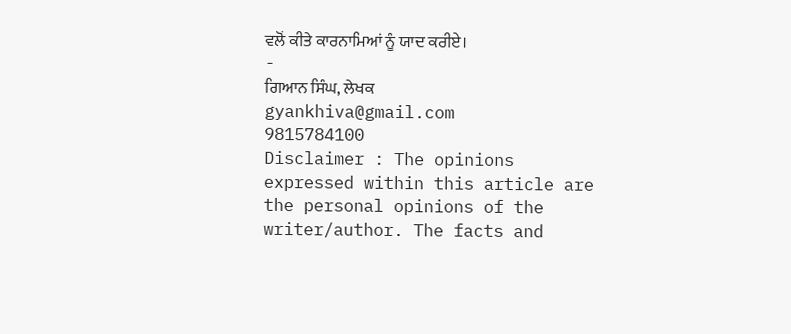ਵਲੋਂ ਕੀਤੇ ਕਾਰਨਾਮਿਆਂ ਨੂੰ ਯਾਦ ਕਰੀਏ।
-
ਗਿਆਨ ਸਿੰਘ, ਲੇਖਕ
gyankhiva@gmail.com
9815784100
Disclaimer : The opinions expressed within this article are the personal opinions of the writer/author. The facts and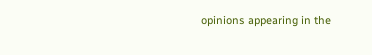opinions appearing in the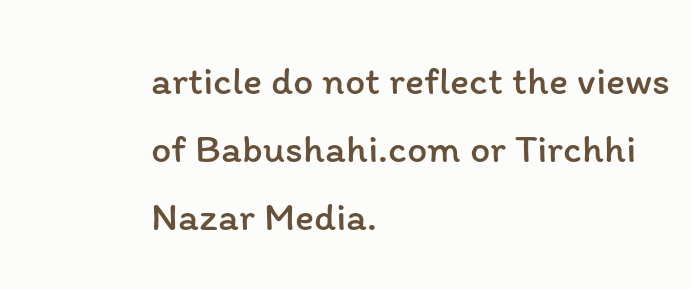article do not reflect the views of Babushahi.com or Tirchhi Nazar Media.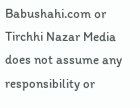Babushahi.com or Tirchhi Nazar Media does not assume any responsibility or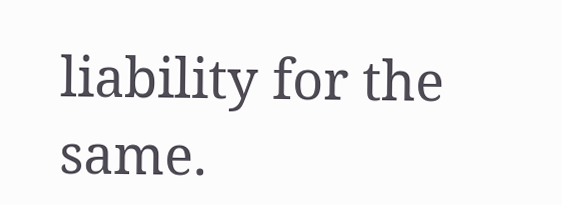liability for the same.